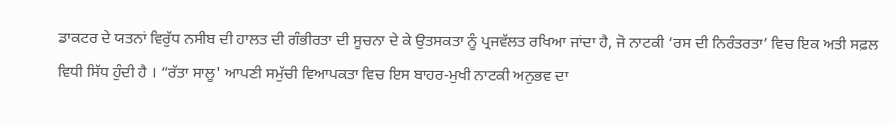ਡਾਕਟਰ ਦੇ ਯਤਨਾਂ ਵਿਰੁੱਧ ਨਸੀਬ ਦੀ ਹਾਲਤ ਦੀ ਗੰਭੀਰਤਾ ਦੀ ਸੂਚਨਾ ਦੇ ਕੇ ਉਤਸਕਤਾ ਨੂੰ ਪ੍ਰਜਵੱਲਤ ਰਖਿਆ ਜਾਂਦਾ ਹੈ, ਜੋ ਨਾਟਕੀ ‘ਰਸ ਦੀ ਨਿਰੰਤਰਤਾ’ ਵਿਚ ਇਕ ਅਤੀ ਸਫ਼ਲ ਵਿਧੀ ਸਿੱਧ ਹੁੰਦੀ ਹੈ । “ਰੱਤਾ ਸਾਲੂ' ਆਪਣੀ ਸਮੁੱਚੀ ਵਿਆਪਕਤਾ ਵਿਚ ਇਸ ਬਾਹਰ-ਮੁਖੀ ਨਾਟਕੀ ਅਨੁਭਵ ਦਾ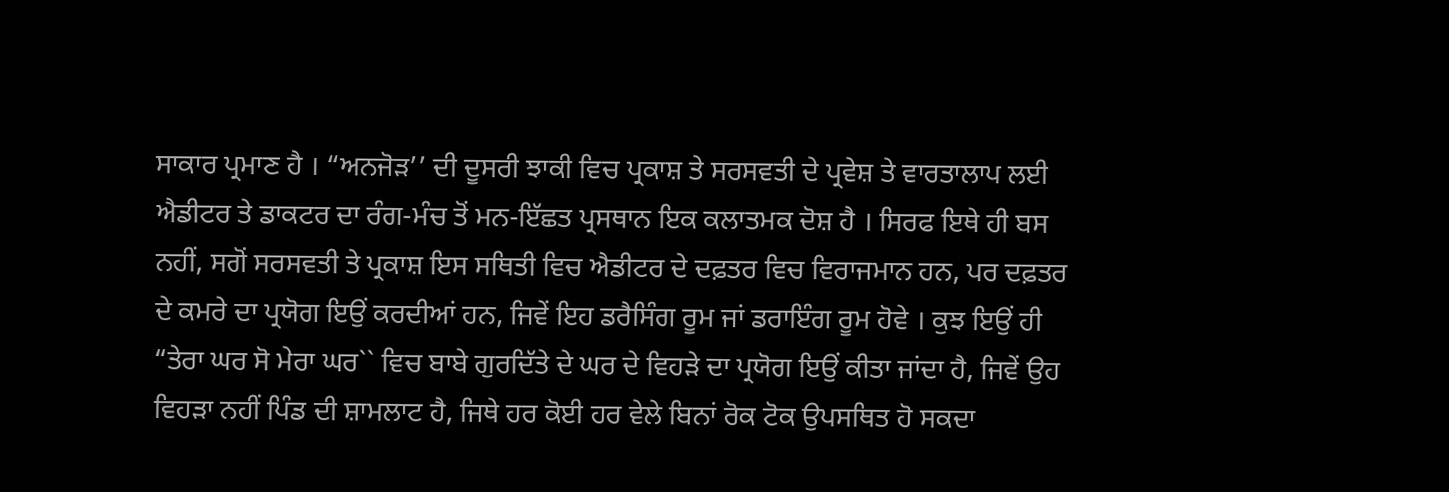ਸਾਕਾਰ ਪ੍ਰਮਾਣ ਹੈ । “ਅਨਜੋੜ’’ ਦੀ ਦੂਸਰੀ ਝਾਕੀ ਵਿਚ ਪ੍ਰਕਾਸ਼ ਤੇ ਸਰਸਵਤੀ ਦੇ ਪ੍ਰਵੇਸ਼ ਤੇ ਵਾਰਤਾਲਾਪ ਲਈ ਐਡੀਟਰ ਤੇ ਡਾਕਟਰ ਦਾ ਰੰਗ-ਮੰਚ ਤੋਂ ਮਨ-ਇੱਛਤ ਪ੍ਰਸਥਾਨ ਇਕ ਕਲਾਤਮਕ ਦੋਸ਼ ਹੈ । ਸਿਰਫ ਇਥੇ ਹੀ ਬਸ ਨਹੀਂ, ਸਗੋਂ ਸਰਸਵਤੀ ਤੇ ਪ੍ਰਕਾਸ਼ ਇਸ ਸਥਿਤੀ ਵਿਚ ਐਡੀਟਰ ਦੇ ਦਫ਼ਤਰ ਵਿਚ ਵਿਰਾਜਮਾਨ ਹਨ, ਪਰ ਦਫ਼ਤਰ ਦੇ ਕਮਰੇ ਦਾ ਪ੍ਰਯੋਗ ਇਉਂ ਕਰਦੀਆਂ ਹਨ, ਜਿਵੇਂ ਇਹ ਡਰੈਸਿੰਗ ਰੂਮ ਜਾਂ ਡਰਾਇੰਗ ਰੂਮ ਹੋਵੇ । ਕੁਝ ਇਉਂ ਹੀ “ਤੇਰਾ ਘਰ ਸੋ ਮੇਰਾ ਘਰ`` ਵਿਚ ਬਾਬੇ ਗੁਰਦਿੱਤੇ ਦੇ ਘਰ ਦੇ ਵਿਹੜੇ ਦਾ ਪ੍ਰਯੋਗ ਇਉਂ ਕੀਤਾ ਜਾਂਦਾ ਹੈ, ਜਿਵੇਂ ਉਹ ਵਿਹੜਾ ਨਹੀਂ ਪਿੰਡ ਦੀ ਸ਼ਾਮਲਾਟ ਹੈ, ਜਿਥੇ ਹਰ ਕੋਈ ਹਰ ਵੇਲੇ ਬਿਨਾਂ ਰੋਕ ਟੋਕ ਉਪਸਥਿਤ ਹੋ ਸਕਦਾ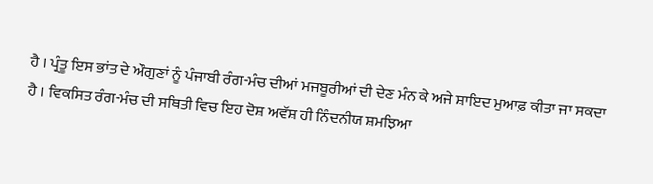ਹੈ । ਪ੍ਰੰਤੂ ਇਸ ਭਾਂਤ ਦੇ ਔਗੁਣਾਂ ਨੂੰ ਪੰਜਾਬੀ ਰੰਗ-ਮੰਚ ਦੀਆਂ ਮਜਬੂਰੀਆਂ ਦੀ ਦੇਣ ਮੰਨ ਕੇ ਅਜੇ ਸ਼ਾਇਦ ਮੁਆਫ਼ ਕੀਤਾ ਜਾ ਸਕਦਾ ਹੈ । ਵਿਕਸਿਤ ਰੰਗ-ਮੰਚ ਦੀ ਸਥਿਤੀ ਵਿਚ ਇਹ ਦੋਸ਼ ਅਵੱਸ਼ ਹੀ ਨਿੰਦਨੀਯ ਸ਼ਮਝਿਆ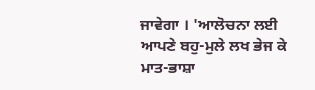ਜਾਵੇਗਾ । 'ਆਲੋਚਨਾ ਲਈ ਆਪਣੇ ਬਹੁ-ਮੁਲੇ ਲਖ ਭੇਜ ਕੇ ਮਾਤ-ਭਾਸ਼ਾ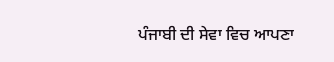ਪੰਜਾਬੀ ਦੀ ਸੇਵਾ ਵਿਚ ਆਪਣਾ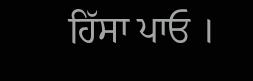ਹਿੱਸਾ ਪਾਓ ।